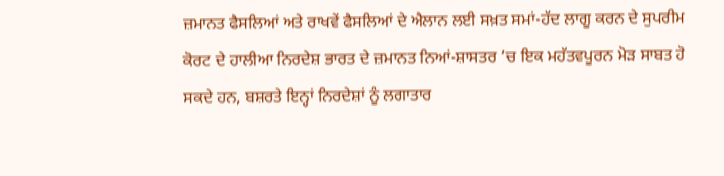ਜ਼ਮਾਨਤ ਫੈਸਲਿਆਂ ਅਤੇ ਰਾਖਵੇਂ ਫੈਸਲਿਆਂ ਦੇ ਐਲਾਨ ਲਈ ਸਖ਼ਤ ਸਮਾਂ-ਹੱਦ ਲਾਗੂ ਕਰਨ ਦੇ ਸੁਪਰੀਮ ਕੋਰਟ ਦੇ ਹਾਲੀਆ ਨਿਰਦੇਸ਼ ਭਾਰਤ ਦੇ ਜ਼ਮਾਨਤ ਨਿਆਂ-ਸ਼ਾਸਤਰ ’ਚ ਇਕ ਮਹੱਤਵਪੂਰਨ ਮੋੜ ਸਾਬਤ ਹੋ ਸਕਦੇ ਹਨ, ਬਸ਼ਰਤੇ ਇਨ੍ਹਾਂ ਨਿਰਦੇਸ਼ਾਂ ਨੂੰ ਲਗਾਤਾਰ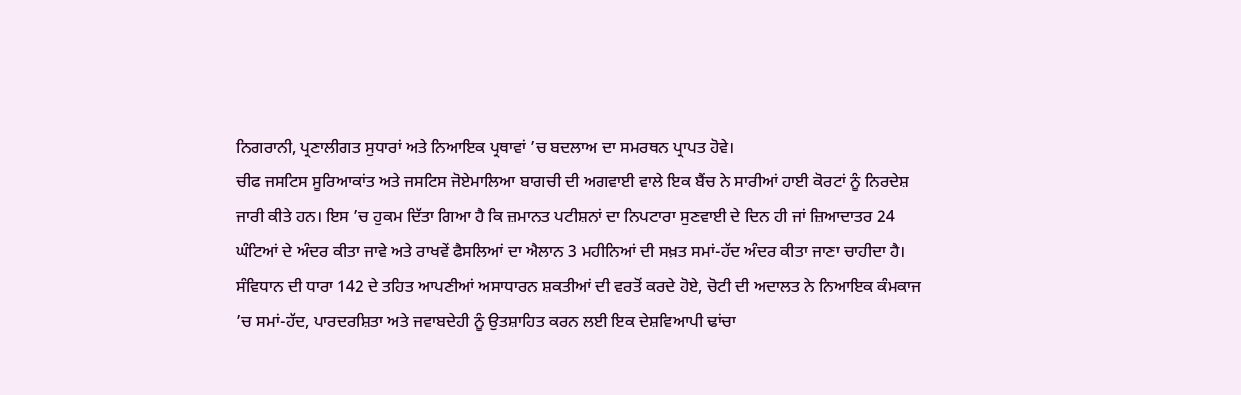ਨਿਗਰਾਨੀ, ਪ੍ਰਣਾਲੀਗਤ ਸੁਧਾਰਾਂ ਅਤੇ ਨਿਆਇਕ ਪ੍ਰਥਾਵਾਂ ’ਚ ਬਦਲਾਅ ਦਾ ਸਮਰਥਨ ਪ੍ਰਾਪਤ ਹੋਵੇ।
ਚੀਫ ਜਸਟਿਸ ਸੂਰਿਆਕਾਂਤ ਅਤੇ ਜਸਟਿਸ ਜੋਏਮਾਲਿਆ ਬਾਗਚੀ ਦੀ ਅਗਵਾਈ ਵਾਲੇ ਇਕ ਬੈਂਚ ਨੇ ਸਾਰੀਆਂ ਹਾਈ ਕੋਰਟਾਂ ਨੂੰ ਨਿਰਦੇਸ਼ ਜਾਰੀ ਕੀਤੇ ਹਨ। ਇਸ ’ਚ ਹੁਕਮ ਦਿੱਤਾ ਗਿਆ ਹੈ ਕਿ ਜ਼ਮਾਨਤ ਪਟੀਸ਼ਨਾਂ ਦਾ ਨਿਪਟਾਰਾ ਸੁਣਵਾਈ ਦੇ ਦਿਨ ਹੀ ਜਾਂ ਜ਼ਿਆਦਾਤਰ 24 ਘੰਟਿਆਂ ਦੇ ਅੰਦਰ ਕੀਤਾ ਜਾਵੇ ਅਤੇ ਰਾਖਵੇਂ ਫੈਸਲਿਆਂ ਦਾ ਐਲਾਨ 3 ਮਹੀਨਿਆਂ ਦੀ ਸਖ਼ਤ ਸਮਾਂ-ਹੱਦ ਅੰਦਰ ਕੀਤਾ ਜਾਣਾ ਚਾਹੀਦਾ ਹੈ। ਸੰਵਿਧਾਨ ਦੀ ਧਾਰਾ 142 ਦੇ ਤਹਿਤ ਆਪਣੀਆਂ ਅਸਾਧਾਰਨ ਸ਼ਕਤੀਆਂ ਦੀ ਵਰਤੋਂ ਕਰਦੇ ਹੋਏ, ਚੋਟੀ ਦੀ ਅਦਾਲਤ ਨੇ ਨਿਆਇਕ ਕੰਮਕਾਜ ’ਚ ਸਮਾਂ-ਹੱਦ, ਪਾਰਦਰਸ਼ਿਤਾ ਅਤੇ ਜਵਾਬਦੇਹੀ ਨੂੰ ਉਤਸ਼ਾਹਿਤ ਕਰਨ ਲਈ ਇਕ ਦੇਸ਼ਵਿਆਪੀ ਢਾਂਚਾ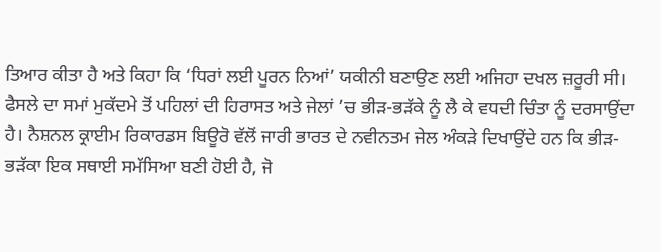ਤਿਆਰ ਕੀਤਾ ਹੈ ਅਤੇ ਕਿਹਾ ਕਿ ‘ਧਿਰਾਂ ਲਈ ਪੂਰਨ ਨਿਆਂ’ ਯਕੀਨੀ ਬਣਾਉਣ ਲਈ ਅਜਿਹਾ ਦਖਲ ਜ਼ਰੂਰੀ ਸੀ।
ਫੈਸਲੇ ਦਾ ਸਮਾਂ ਮੁਕੱਦਮੇ ਤੋਂ ਪਹਿਲਾਂ ਦੀ ਹਿਰਾਸਤ ਅਤੇ ਜੇਲਾਂ ’ਚ ਭੀੜ-ਭੜੱਕੇ ਨੂੰ ਲੈ ਕੇ ਵਧਦੀ ਚਿੰਤਾ ਨੂੰ ਦਰਸਾਉਂਦਾ ਹੈ। ਨੈਸ਼ਨਲ ਕ੍ਰਾਈਮ ਰਿਕਾਰਡਸ ਬਿਊਰੋ ਵੱਲੋਂ ਜਾਰੀ ਭਾਰਤ ਦੇ ਨਵੀਨਤਮ ਜੇਲ ਅੰਕੜੇ ਦਿਖਾਉਂਦੇ ਹਨ ਕਿ ਭੀੜ-ਭੜੱਕਾ ਇਕ ਸਥਾਈ ਸਮੱਸਿਆ ਬਣੀ ਹੋਈ ਹੈ, ਜੋ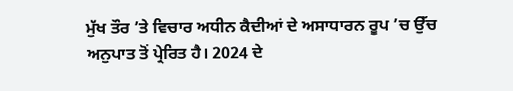ਮੁੱਖ ਤੌਰ ’ਤੇ ਵਿਚਾਰ ਅਧੀਨ ਕੈਦੀਆਂ ਦੇ ਅਸਾਧਾਰਨ ਰੂਪ ’ਚ ਉੱਚ ਅਨੁਪਾਤ ਤੋਂ ਪ੍ਰੇਰਿਤ ਹੈ। 2024 ਦੇ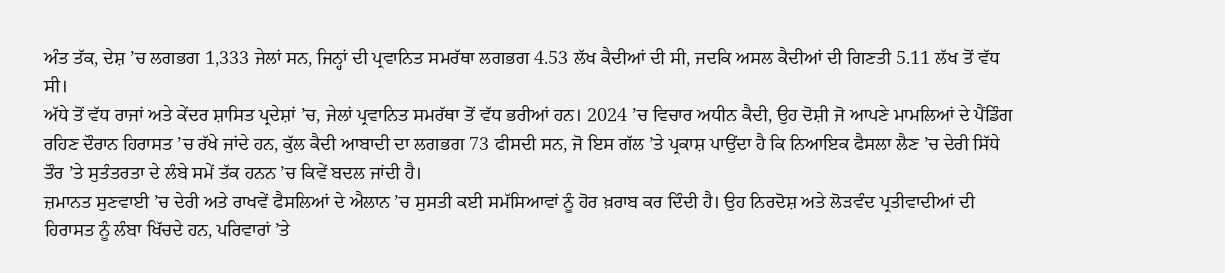ਅੰਤ ਤੱਕ, ਦੇਸ਼ ’ਚ ਲਗਭਗ 1,333 ਜੇਲਾਂ ਸਨ, ਜਿਨ੍ਹਾਂ ਦੀ ਪ੍ਰਵਾਨਿਤ ਸਮਰੱਥਾ ਲਗਭਗ 4.53 ਲੱਖ ਕੈਦੀਆਂ ਦੀ ਸੀ, ਜਦਕਿ ਅਸਲ ਕੈਦੀਆਂ ਦੀ ਗਿਣਤੀ 5.11 ਲੱਖ ਤੋਂ ਵੱਧ ਸੀ।
ਅੱਧੇ ਤੋਂ ਵੱਧ ਰਾਜਾਂ ਅਤੇ ਕੇਂਦਰ ਸ਼ਾਸਿਤ ਪ੍ਰਦੇਸ਼ਾਂ ’ਚ, ਜੇਲਾਂ ਪ੍ਰਵਾਨਿਤ ਸਮਰੱਥਾ ਤੋਂ ਵੱਧ ਭਰੀਆਂ ਹਨ। 2024 ’ਚ ਵਿਚਾਰ ਅਧੀਨ ਕੈਦੀ, ਉਹ ਦੋਸ਼ੀ ਜੋ ਆਪਣੇ ਮਾਮਲਿਆਂ ਦੇ ਪੈਂਡਿੰਗ ਰਹਿਣ ਦੌਰਾਨ ਹਿਰਾਸਤ ’ਚ ਰੱਖੇ ਜਾਂਦੇ ਹਨ, ਕੁੱਲ ਕੈਦੀ ਆਬਾਦੀ ਦਾ ਲਗਭਗ 73 ਫੀਸਦੀ ਸਨ, ਜੋ ਇਸ ਗੱਲ ’ਤੇ ਪ੍ਰਕਾਸ਼ ਪਾਉਂਦਾ ਹੈ ਕਿ ਨਿਆਇਕ ਫੈਸਲਾ ਲੈਣ ’ਚ ਦੇਰੀ ਸਿੱਧੇ ਤੌਰ ’ਤੇ ਸੁਤੰਤਰਤਾ ਦੇ ਲੰਬੇ ਸਮੇਂ ਤੱਕ ਹਨਨ ’ਚ ਕਿਵੇਂ ਬਦਲ ਜਾਂਦੀ ਹੈ।
ਜ਼ਮਾਨਤ ਸੁਣਵਾਈ ’ਚ ਦੇਰੀ ਅਤੇ ਰਾਖਵੇਂ ਫੈਸਲਿਆਂ ਦੇ ਐਲਾਨ ’ਚ ਸੁਸਤੀ ਕਈ ਸਮੱਸਿਆਵਾਂ ਨੂੰ ਹੋਰ ਖ਼ਰਾਬ ਕਰ ਦਿੰਦੀ ਹੈ। ਉਹ ਨਿਰਦੋਸ਼ ਅਤੇ ਲੋੜਵੰਦ ਪ੍ਰਤੀਵਾਦੀਆਂ ਦੀ ਹਿਰਾਸਤ ਨੂੰ ਲੰਬਾ ਖਿੱਚਦੇ ਹਨ, ਪਰਿਵਾਰਾਂ ’ਤੇ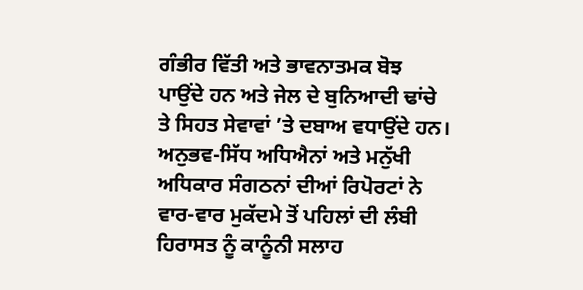ਗੰਭੀਰ ਵਿੱਤੀ ਅਤੇ ਭਾਵਨਾਤਮਕ ਬੋਝ ਪਾਉਂਦੇ ਹਨ ਅਤੇ ਜੇਲ ਦੇ ਬੁਨਿਆਦੀ ਢਾਂਚੇ ਤੇ ਸਿਹਤ ਸੇਵਾਵਾਂ ’ਤੇ ਦਬਾਅ ਵਧਾਉਂਦੇ ਹਨ। ਅਨੁਭਵ-ਸਿੱਧ ਅਧਿਐਨਾਂ ਅਤੇ ਮਨੁੱਖੀ ਅਧਿਕਾਰ ਸੰਗਠਨਾਂ ਦੀਆਂ ਰਿਪੋਰਟਾਂ ਨੇ ਵਾਰ-ਵਾਰ ਮੁਕੱਦਮੇ ਤੋਂ ਪਹਿਲਾਂ ਦੀ ਲੰਬੀ ਹਿਰਾਸਤ ਨੂੰ ਕਾਨੂੰਨੀ ਸਲਾਹ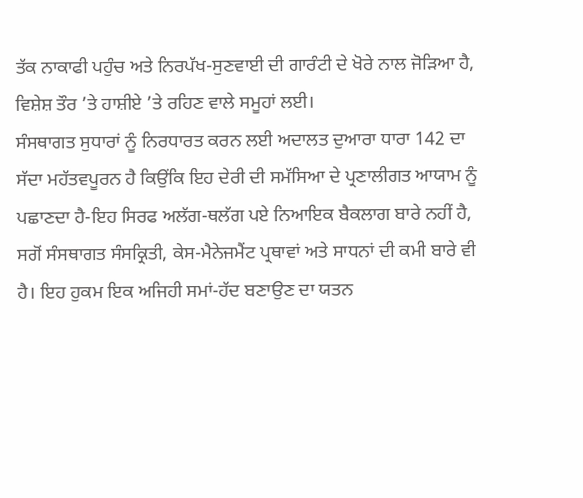ਤੱਕ ਨਾਕਾਫੀ ਪਹੁੰਚ ਅਤੇ ਨਿਰਪੱਖ-ਸੁਣਵਾਈ ਦੀ ਗਾਰੰਟੀ ਦੇ ਖੋਰੇ ਨਾਲ ਜੋੜਿਆ ਹੈ, ਵਿਸ਼ੇਸ਼ ਤੌਰ ’ਤੇ ਹਾਸ਼ੀਏ ’ਤੇ ਰਹਿਣ ਵਾਲੇ ਸਮੂਹਾਂ ਲਈ।
ਸੰਸਥਾਗਤ ਸੁਧਾਰਾਂ ਨੂੰ ਨਿਰਧਾਰਤ ਕਰਨ ਲਈ ਅਦਾਲਤ ਦੁਆਰਾ ਧਾਰਾ 142 ਦਾ ਸੱਦਾ ਮਹੱਤਵਪੂਰਨ ਹੈ ਕਿਉਂਕਿ ਇਹ ਦੇਰੀ ਦੀ ਸਮੱਸਿਆ ਦੇ ਪ੍ਰਣਾਲੀਗਤ ਆਯਾਮ ਨੂੰ ਪਛਾਣਦਾ ਹੈ-ਇਹ ਸਿਰਫ ਅਲੱਗ-ਥਲੱਗ ਪਏ ਨਿਆਇਕ ਬੈਕਲਾਗ ਬਾਰੇ ਨਹੀਂ ਹੈ, ਸਗੋਂ ਸੰਸਥਾਗਤ ਸੰਸਕ੍ਰਿਤੀ, ਕੇਸ-ਮੈਨੇਜਮੈਂਟ ਪ੍ਰਥਾਵਾਂ ਅਤੇ ਸਾਧਨਾਂ ਦੀ ਕਮੀ ਬਾਰੇ ਵੀ ਹੈ। ਇਹ ਹੁਕਮ ਇਕ ਅਜਿਹੀ ਸਮਾਂ-ਹੱਦ ਬਣਾਉਣ ਦਾ ਯਤਨ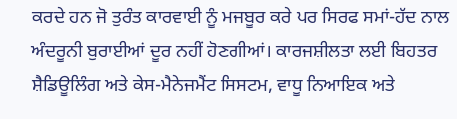ਕਰਦੇ ਹਨ ਜੋ ਤੁਰੰਤ ਕਾਰਵਾਈ ਨੂੰ ਮਜਬੂਰ ਕਰੇ ਪਰ ਸਿਰਫ ਸਮਾਂ-ਹੱਦ ਨਾਲ ਅੰਦਰੂਨੀ ਬੁਰਾਈਆਂ ਦੂਰ ਨਹੀਂ ਹੋਣਗੀਆਂ। ਕਾਰਜਸ਼ੀਲਤਾ ਲਈ ਬਿਹਤਰ ਸ਼ੈਡਿਊਲਿੰਗ ਅਤੇ ਕੇਸ-ਮੈਨੇਜਮੈਂਟ ਸਿਸਟਮ, ਵਾਧੂ ਨਿਆਇਕ ਅਤੇ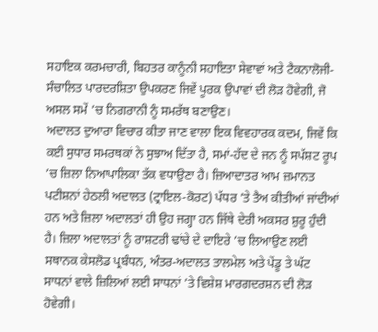ਸਹਾਇਕ ਕਰਮਚਾਰੀ, ਬਿਹਤਰ ਕਾਨੂੰਨੀ ਸਹਾਇਤਾ ਸੇਵਾਵਾਂ ਅਤੇ ਟੈਕਨਾਲੋਜੀ-ਸੰਚਾਲਿਤ ਪਾਰਦਰਸ਼ਿਤਾ ਉਪਕਰਣ ਜਿਵੇਂ ਪੂਰਕ ਉਪਾਵਾਂ ਦੀ ਲੋੜ ਹੋਵੇਗੀ, ਜੋ ਅਸਲ ਸਮੇਂ ’ਚ ਨਿਗਰਾਨੀ ਨੂੰ ਸਮਰੱਥ ਬਣਾਉਣ।
ਅਦਾਲਤ ਦੁਆਰਾ ਵਿਚਾਰ ਕੀਤਾ ਜਾਣ ਵਾਲਾ ਇਕ ਵਿਵਹਾਰਕ ਕਦਮ, ਜਿਵੇਂ ਕਿ ਕਈ ਸੁਧਾਰ ਸਮਰਥਕਾਂ ਨੇ ਸੁਝਾਅ ਦਿੱਤਾ ਹੈ, ਸਮਾਂ-ਹੱਦ ਦੇ ਜਨ ਨੂੰ ਸਪੱਸ਼ਟ ਰੂਪ ’ਚ ਜ਼ਿਲਾ ਨਿਆਪਾਲਿਕਾ ਤੱਕ ਵਧਾਉਣਾ ਹੈ। ਜ਼ਿਆਦਾਤਰ ਆਮ ਜ਼ਮਾਨਤ ਪਟੀਸ਼ਨਾਂ ਹੇਠਲੀ ਅਦਾਲਤ (ਟ੍ਰਾਇਲ-ਕੋਰਟ) ਪੱਧਰ ’ਤੇ ਤੈਅ ਕੀਤੀਆਂ ਜਾਂਦੀਆਂ ਹਨ ਅਤੇ ਜ਼ਿਲਾ ਅਦਾਲਤਾਂ ਹੀ ਉਹ ਜਗ੍ਹਾ ਹਨ ਜਿੱਥੇ ਦੇਰੀ ਅਕਸਰ ਸ਼ੁਰੂ ਹੁੰਦੀ ਹੈ। ਜ਼ਿਲਾ ਅਦਾਲਤਾਂ ਨੂੰ ਰਾਸ਼ਟਰੀ ਢਾਂਚੇ ਦੇ ਦਾਇਰੇ ’ਚ ਲਿਆਉਣ ਲਈ ਸਥਾਨਕ ਕੇਸਲੋਡ ਪ੍ਰਬੰਧਨ, ਅੰਤਰ-ਅਦਾਲਤ ਤਾਲਮੇਲ ਅਤੇ ਪੇਂਡੂ ਤੇ ਘੱਟ ਸਾਧਨਾਂ ਵਾਲੇ ਜ਼ਿਲਿਆਂ ਲਈ ਸਾਧਨਾਂ ’ਤੇ ਵਿਸ਼ੇਸ਼ ਮਾਰਗਦਰਸ਼ਨ ਦੀ ਲੋੜ ਹੋਵੇਗੀ।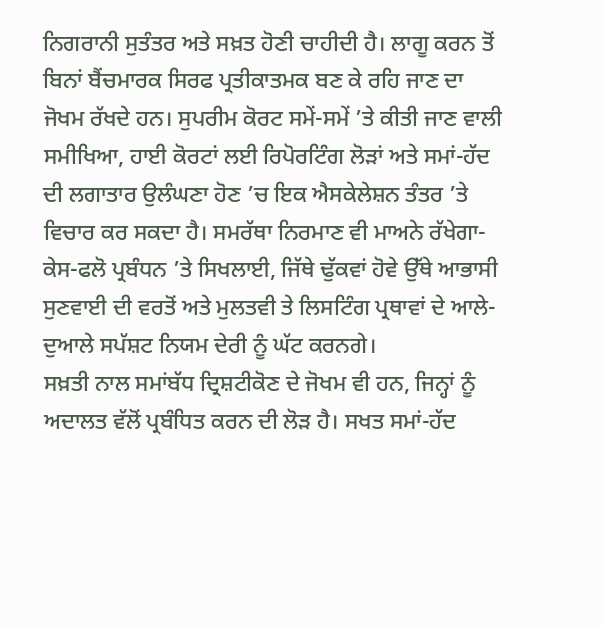ਨਿਗਰਾਨੀ ਸੁਤੰਤਰ ਅਤੇ ਸਖ਼ਤ ਹੋਣੀ ਚਾਹੀਦੀ ਹੈ। ਲਾਗੂ ਕਰਨ ਤੋਂ ਬਿਨਾਂ ਬੈਂਚਮਾਰਕ ਸਿਰਫ ਪ੍ਰਤੀਕਾਤਮਕ ਬਣ ਕੇ ਰਹਿ ਜਾਣ ਦਾ ਜੋਖਮ ਰੱਖਦੇ ਹਨ। ਸੁਪਰੀਮ ਕੋਰਟ ਸਮੇਂ-ਸਮੇਂ ’ਤੇ ਕੀਤੀ ਜਾਣ ਵਾਲੀ ਸਮੀਖਿਆ, ਹਾਈ ਕੋਰਟਾਂ ਲਈ ਰਿਪੋਰਟਿੰਗ ਲੋੜਾਂ ਅਤੇ ਸਮਾਂ-ਹੱਦ ਦੀ ਲਗਾਤਾਰ ਉਲੰਘਣਾ ਹੋਣ ’ਚ ਇਕ ਐਸਕੇਲੇਸ਼ਨ ਤੰਤਰ ’ਤੇ ਵਿਚਾਰ ਕਰ ਸਕਦਾ ਹੈ। ਸਮਰੱਥਾ ਨਿਰਮਾਣ ਵੀ ਮਾਅਨੇ ਰੱਖੇਗਾ-ਕੇਸ-ਫਲੋ ਪ੍ਰਬੰਧਨ ’ਤੇ ਸਿਖਲਾਈ, ਜਿੱਥੇ ਢੁੱਕਵਾਂ ਹੋਵੇ ਉੱਥੇ ਆਭਾਸੀ ਸੁਣਵਾਈ ਦੀ ਵਰਤੋਂ ਅਤੇ ਮੁਲਤਵੀ ਤੇ ਲਿਸਟਿੰਗ ਪ੍ਰਥਾਵਾਂ ਦੇ ਆਲੇ-ਦੁਆਲੇ ਸਪੱਸ਼ਟ ਨਿਯਮ ਦੇਰੀ ਨੂੰ ਘੱਟ ਕਰਨਗੇ।
ਸਖ਼ਤੀ ਨਾਲ ਸਮਾਂਬੱਧ ਦ੍ਰਿਸ਼ਟੀਕੋਣ ਦੇ ਜੋਖਮ ਵੀ ਹਨ, ਜਿਨ੍ਹਾਂ ਨੂੰ ਅਦਾਲਤ ਵੱਲੋਂ ਪ੍ਰਬੰਧਿਤ ਕਰਨ ਦੀ ਲੋੜ ਹੈ। ਸਖਤ ਸਮਾਂ-ਹੱਦ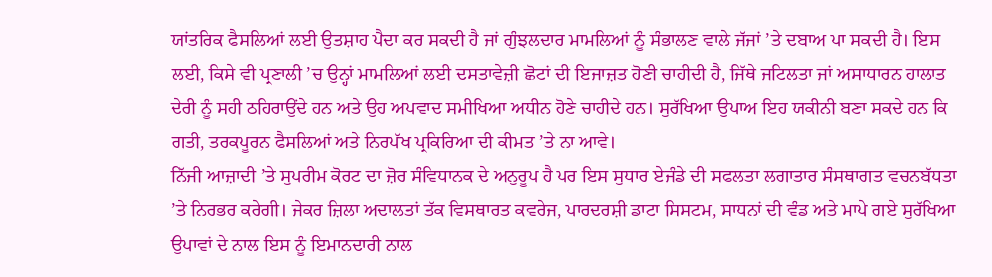ਯਾਂਤਰਿਕ ਫੈਸਲਿਆਂ ਲਈ ਉਤਸ਼ਾਹ ਪੈਦਾ ਕਰ ਸਕਦੀ ਹੈ ਜਾਂ ਗੁੰਝਲਦਾਰ ਮਾਮਲਿਆਂ ਨੂੰ ਸੰਭਾਲਣ ਵਾਲੇ ਜੱਜਾਂ ’ਤੇ ਦਬਾਅ ਪਾ ਸਕਦੀ ਹੈ। ਇਸ ਲਈ, ਕਿਸੇ ਵੀ ਪ੍ਰਣਾਲੀ ’ਚ ਉਨ੍ਹਾਂ ਮਾਮਲਿਆਂ ਲਈ ਦਸਤਾਵੇਜ਼ੀ ਛੋਟਾਂ ਦੀ ਇਜਾਜ਼ਤ ਹੋਣੀ ਚਾਹੀਦੀ ਹੈ, ਜਿੱਥੇ ਜਟਿਲਤਾ ਜਾਂ ਅਸਾਧਾਰਨ ਹਾਲਾਤ ਦੇਰੀ ਨੂੰ ਸਹੀ ਠਹਿਰਾਉਂਦੇ ਹਨ ਅਤੇ ਉਹ ਅਪਵਾਦ ਸਮੀਖਿਆ ਅਧੀਨ ਹੋਣੇ ਚਾਹੀਦੇ ਹਨ। ਸੁਰੱਖਿਆ ਉਪਾਅ ਇਹ ਯਕੀਨੀ ਬਣਾ ਸਕਦੇ ਹਨ ਕਿ ਗਤੀ, ਤਰਕਪੂਰਨ ਫੈਸਲਿਆਂ ਅਤੇ ਨਿਰਪੱਖ ਪ੍ਰਕਿਰਿਆ ਦੀ ਕੀਮਤ ’ਤੇ ਨਾ ਆਵੇ।
ਨਿੱਜੀ ਆਜ਼ਾਦੀ ’ਤੇ ਸੁਪਰੀਮ ਕੋਰਟ ਦਾ ਜ਼ੋਰ ਸੰਵਿਧਾਨਕ ਦੇ ਅਨੁਰੂਪ ਹੈ ਪਰ ਇਸ ਸੁਧਾਰ ਏਜੰਡੇ ਦੀ ਸਫਲਤਾ ਲਗਾਤਾਰ ਸੰਸਥਾਗਤ ਵਚਨਬੱਧਤਾ ’ਤੇ ਨਿਰਭਰ ਕਰੇਗੀ। ਜੇਕਰ ਜ਼ਿਲਾ ਅਦਾਲਤਾਂ ਤੱਕ ਵਿਸਥਾਰਤ ਕਵਰੇਜ, ਪਾਰਦਰਸ਼ੀ ਡਾਟਾ ਸਿਸਟਮ, ਸਾਧਨਾਂ ਦੀ ਵੰਡ ਅਤੇ ਮਾਪੇ ਗਏ ਸੁਰੱਖਿਆ ਉਪਾਵਾਂ ਦੇ ਨਾਲ ਇਸ ਨੂੰ ਇਮਾਨਦਾਰੀ ਨਾਲ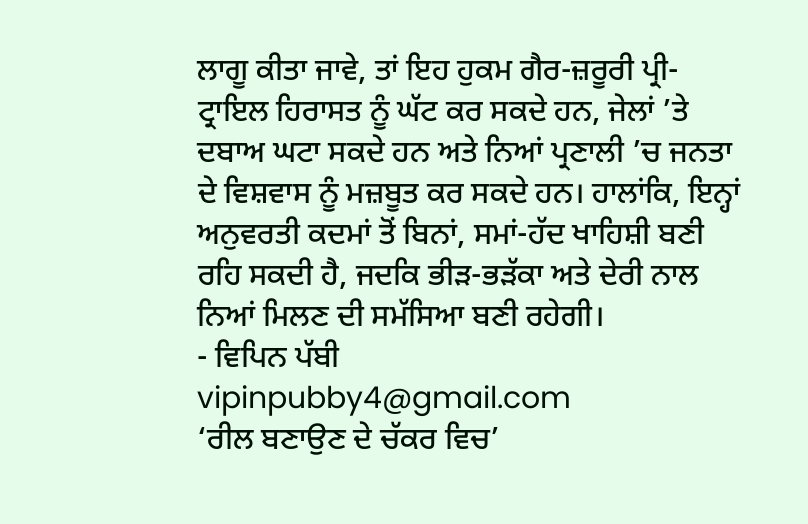ਲਾਗੂ ਕੀਤਾ ਜਾਵੇ, ਤਾਂ ਇਹ ਹੁਕਮ ਗੈਰ-ਜ਼ਰੂਰੀ ਪ੍ਰੀ-ਟ੍ਰਾਇਲ ਹਿਰਾਸਤ ਨੂੰ ਘੱਟ ਕਰ ਸਕਦੇ ਹਨ, ਜੇਲਾਂ ’ਤੇ ਦਬਾਅ ਘਟਾ ਸਕਦੇ ਹਨ ਅਤੇ ਨਿਆਂ ਪ੍ਰਣਾਲੀ ’ਚ ਜਨਤਾ ਦੇ ਵਿਸ਼ਵਾਸ ਨੂੰ ਮਜ਼ਬੂਤ ਕਰ ਸਕਦੇ ਹਨ। ਹਾਲਾਂਕਿ, ਇਨ੍ਹਾਂ ਅਨੁਵਰਤੀ ਕਦਮਾਂ ਤੋਂ ਬਿਨਾਂ, ਸਮਾਂ-ਹੱਦ ਖਾਹਿਸ਼ੀ ਬਣੀ ਰਹਿ ਸਕਦੀ ਹੈ, ਜਦਕਿ ਭੀੜ-ਭੜੱਕਾ ਅਤੇ ਦੇਰੀ ਨਾਲ ਨਿਆਂ ਮਿਲਣ ਦੀ ਸਮੱਸਿਆ ਬਣੀ ਰਹੇਗੀ।
- ਵਿਪਿਨ ਪੱਬੀ
vipinpubby4@gmail.com
‘ਰੀਲ ਬਣਾਉਣ ਦੇ ਚੱਕਰ ਵਿਚ’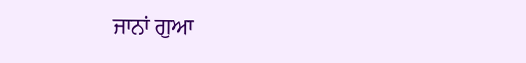ਜਾਨਾਂ ਗੁਆ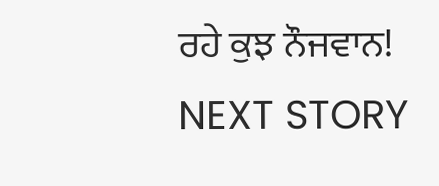ਰਹੇ ਕੁਝ ਨੌਜਵਾਨ!
NEXT STORY